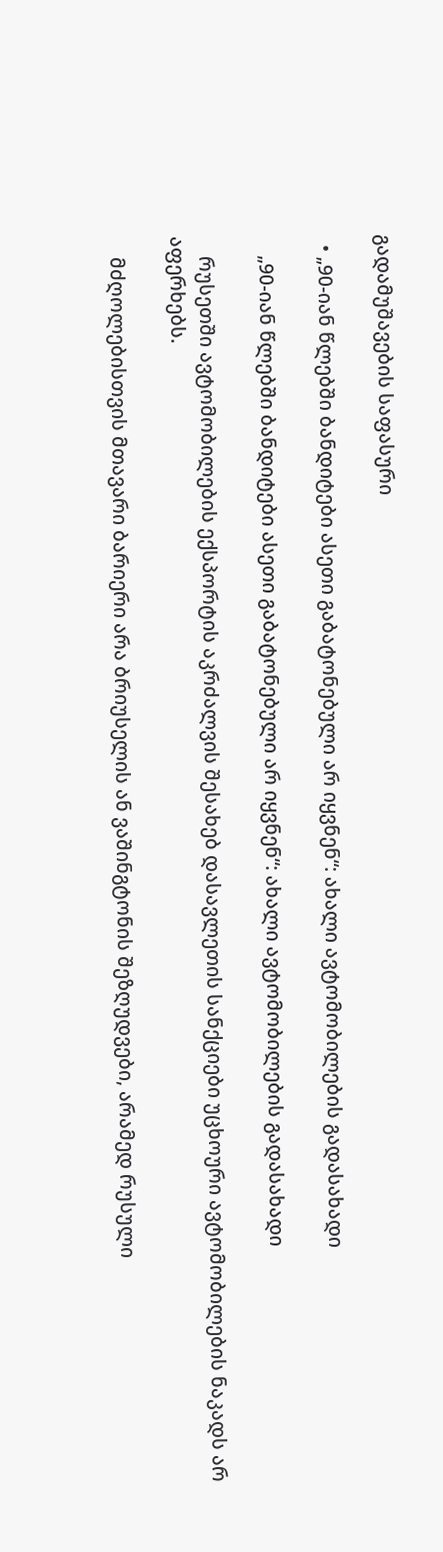გადამუშავების საფასური

  • „90-იან წლებში ბანდიტები ასეთი გაბატონებული არ იყვნენ“: ახალი ავტომობილების გადასახადი

    „90-იან წლებში ბანდიტები ასეთი გაბატონებული არ იყვნენ“: ახალი ავტომობილების გადასახადი

    რუსეთში ავტომობილების ექსპორტის აკრძალვის შესახებ დასავლეთის სანქციები უცხოური ავტომობილების ნაკადს არ აფერხებს.

    მძღოლებისთვის მთავარი ბარიერი არა ბრიუსელის ან ვაშინგტონის შეზღუდვები, არამედ რუსული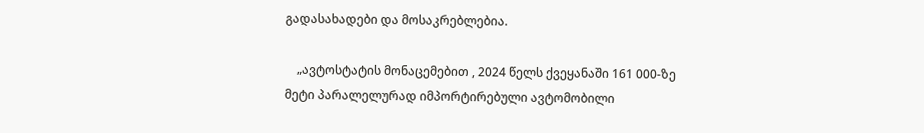გადასახადები და მოსაკრებლებია.

    „ავტოსტატის მონაცემებით , 2024 წელს ქვეყანაში 161 000-ზე მეტი პარალელურად იმპორტირებული ავტომობილი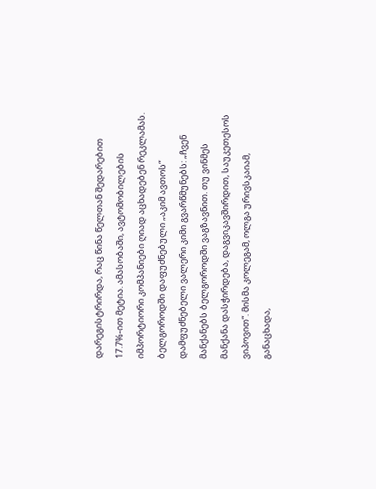დარეგისტრირდა, რაც წინა წელთან შედარებით 17.7%-ით მეტია. ამასობაში, ავტომობილების იმპორტიორი კომპანიები ღიად აცხადებენ რეკლამას. ბელგოროდში დაფუძნებული „აკიმ ავთოს“ დამფუძნებელი ვალერი კიმი გვარწმუნებს: „ჩვენ მანქანებს ბელგოროდში ვაგზავნით. თუ ვინმეს მანქანა დასჭირდება, დაგვიკავშირდით, საუკეთესოს ვიპოვით“. მისმა კოლეგამ, ოლგა ურივსკაიამ, განაცხადა,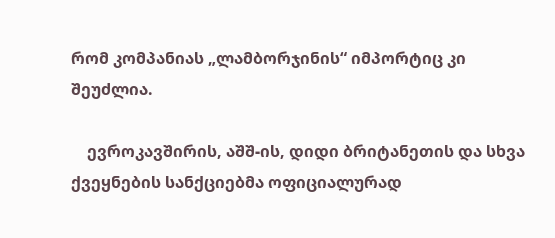რომ კომპანიას „ლამბორჯინის“ იმპორტიც კი შეუძლია.

    ევროკავშირის, აშშ-ის, დიდი ბრიტანეთის და სხვა ქვეყნების სანქციებმა ოფიციალურად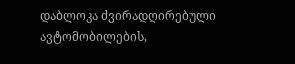დაბლოკა ძვირადღირებული ავტომობილების,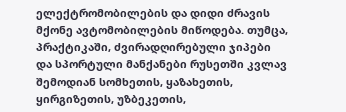ელექტრომობილების და დიდი ძრავის მქონე ავტომობილების მიწოდება. თუმცა, პრაქტიკაში, ძვირადღირებული ჯიპები და სპორტული მანქანები რუსეთში კვლავ შემოდიან სომხეთის, ყაზახეთის, ყირგიზეთის, უზბეკეთის,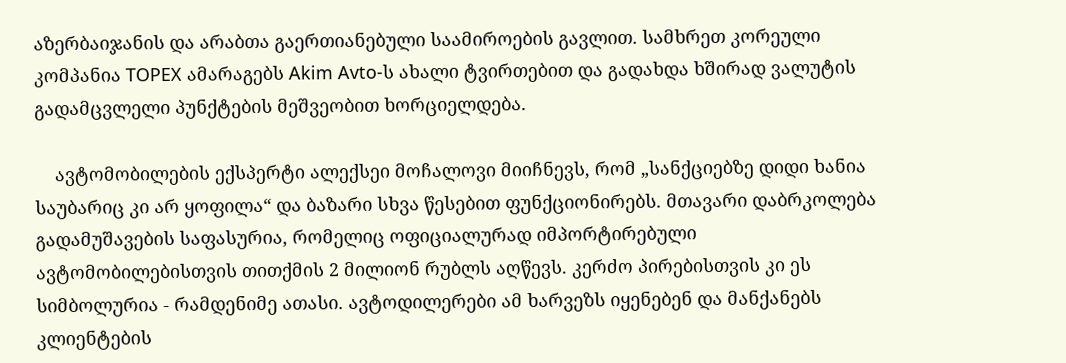აზერბაიჯანის და არაბთა გაერთიანებული საამიროების გავლით. სამხრეთ კორეული კომპანია TOPEX ამარაგებს Akim Avto-ს ახალი ტვირთებით და გადახდა ხშირად ვალუტის გადამცვლელი პუნქტების მეშვეობით ხორციელდება.

    ავტომობილების ექსპერტი ალექსეი მოჩალოვი მიიჩნევს, რომ „სანქციებზე დიდი ხანია საუბარიც კი არ ყოფილა“ და ბაზარი სხვა წესებით ფუნქციონირებს. მთავარი დაბრკოლება გადამუშავების საფასურია, რომელიც ოფიციალურად იმპორტირებული ავტომობილებისთვის თითქმის 2 მილიონ რუბლს აღწევს. კერძო პირებისთვის კი ეს სიმბოლურია - რამდენიმე ათასი. ავტოდილერები ამ ხარვეზს იყენებენ და მანქანებს კლიენტების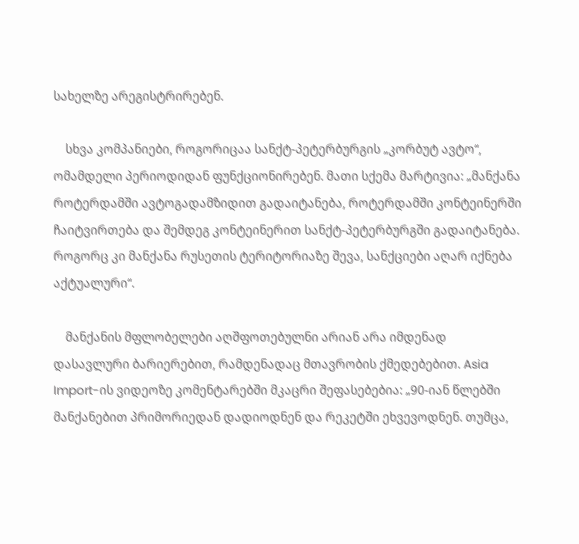სახელზე არეგისტრირებენ.

    სხვა კომპანიები, როგორიცაა სანქტ-პეტერბურგის „კორბუტ ავტო“, ომამდელი პერიოდიდან ფუნქციონირებენ. მათი სქემა მარტივია: „მანქანა როტერდამში ავტოგადამზიდით გადაიტანება, როტერდამში კონტეინერში ჩაიტვირთება და შემდეგ კონტეინერით სანქტ-პეტერბურგში გადაიტანება. როგორც კი მანქანა რუსეთის ტერიტორიაზე შევა, სანქციები აღარ იქნება აქტუალური“.

    მანქანის მფლობელები აღშფოთებულნი არიან არა იმდენად დასავლური ბარიერებით, რამდენადაც მთავრობის ქმედებებით. Asia Import-ის ვიდეოზე კომენტარებში მკაცრი შეფასებებია: „90-იან წლებში მანქანებით პრიმორიედან დადიოდნენ და რეკეტში ეხვევოდნენ. თუმცა,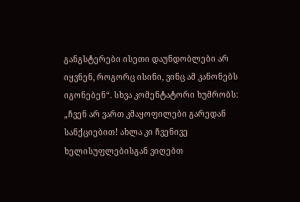განგსტერები ისეთი დაუნდობლები არ იყვნენ, როგორც ისინი, ვინც ამ კანონებს იგონებენ“. სხვა კომენტატორი ხუმრობს: „ჩვენ არ ვართ კმაყოფილები გარედან სანქციებით! ახლა კი ჩვენივე ხელისუფლებისგან ვიღებთ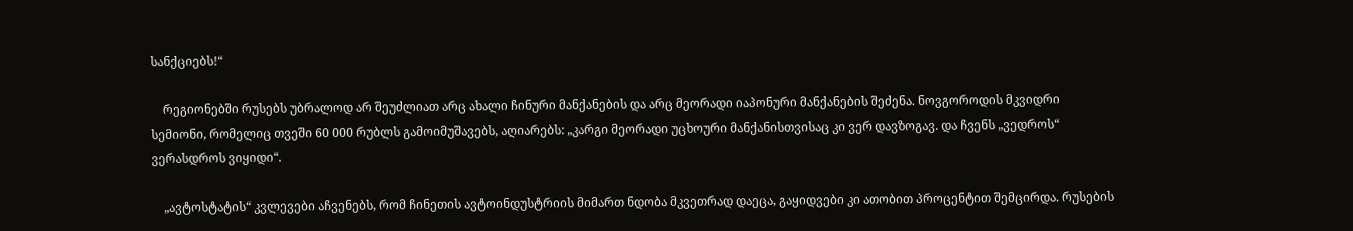სანქციებს!“

    რეგიონებში რუსებს უბრალოდ არ შეუძლიათ არც ახალი ჩინური მანქანების და არც მეორადი იაპონური მანქანების შეძენა. ნოვგოროდის მკვიდრი სემიონი, რომელიც თვეში 60 000 რუბლს გამოიმუშავებს, აღიარებს: „კარგი მეორადი უცხოური მანქანისთვისაც კი ვერ დავზოგავ. და ჩვენს „ვედროს“ ვერასდროს ვიყიდი“.

    „ავტოსტატის“ კვლევები აჩვენებს, რომ ჩინეთის ავტოინდუსტრიის მიმართ ნდობა მკვეთრად დაეცა, გაყიდვები კი ათობით პროცენტით შემცირდა. რუსების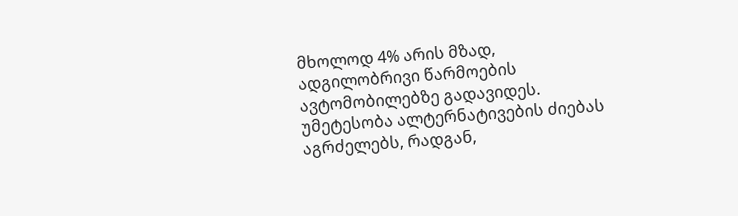მხოლოდ 4% არის მზად, ადგილობრივი წარმოების ავტომობილებზე გადავიდეს. უმეტესობა ალტერნატივების ძიებას აგრძელებს, რადგან,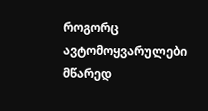როგორც ავტომოყვარულები მწარედ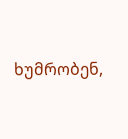ხუმრობენ,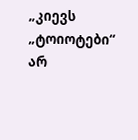„კიევს „ტოიოტები“ არ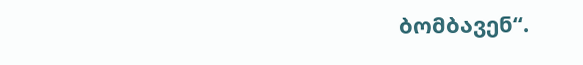ბომბავენ“.